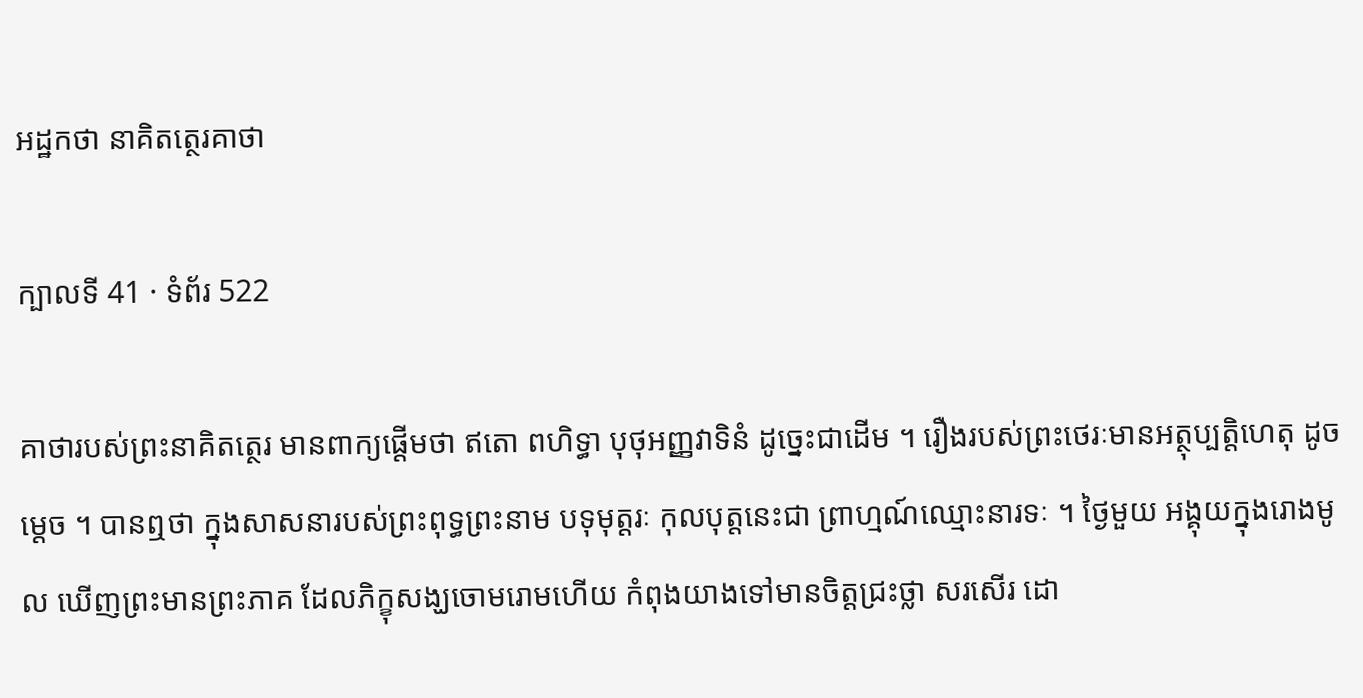អដ្ឋកថា នាគិតត្ថេរគាថា

ក្បាលទី 41 · ទំព័រ 522

គាថារបស់ព្រះនាគិតត្ថេរ មានពាក្យផ្តើមថា ឥតោ ពហិទ្ធា បុថុអញ្ញវាទិនំ ដូច្នេះជាដើម ។ រឿងរបស់ព្រះថេរៈមានអត្ថុប្បត្តិហេតុ ដូចម្តេច ។ បានឮថា ក្នុងសាសនារបស់ព្រះពុទ្ធព្រះនាម បទុមុត្តរៈ កុលបុត្តនេះជា ព្រាហ្មណ៍ឈ្មោះនារទៈ ។ ថ្ងៃមួយ អង្គុយក្នុងរោងមូល ឃើញព្រះមានព្រះភាគ ដែលភិក្ខុសង្ឃចោមរោមហើយ កំពុងយាងទៅមានចិត្តជ្រះថ្លា សរសើរ ដោ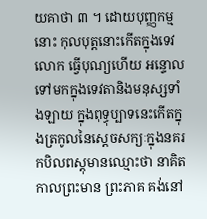យគាថា ៣ ។ ដោយបុញ្ញកម្មនោះ កុលបុត្តនោះកើតក្នុងទេវលោក ធ្វើបុណ្យហើយ អន្ទោលទៅមកក្នុងទេវតានិងមនុស្សទាំងឡាយ ក្នុងពុទ្ធុប្បាទនេះកើតក្នុងត្រកូលនៃស្តេចសក្យៈក្នុងនគរកបិលពស្តុមានឈ្មោះថា នាគិត កាលព្រះមាន ព្រះភាគ គង់នៅ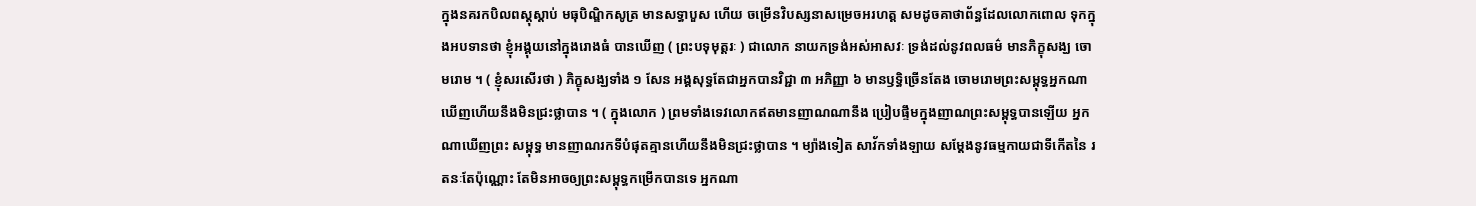ក្នុងនគរកបិលពស្តុស្តាប់ មធុបិណ្ឌិកសូត្រ មានសទ្ធាបួស ហើយ ចម្រើនវិបស្សនាសម្រេចអរហត្ត សមដូចគាថាព័ន្ធដែលលោកពោល ទុកក្នុងអបទានថា ខ្ញុំអង្គុយនៅក្នុងរោងធំ បានឃើញ ( ព្រះបទុមុត្តរៈ ) ជាលោក នាយកទ្រង់អស់អាសវៈ ទ្រង់ដល់នូវពលធម៌ មានភិក្ខុសង្ឃ ចោមរោម ។ ( ខ្ញុំសរសើរថា ) ភិក្ខុសង្ឃទាំង ១ សែន អង្គសុទ្ធតែជាអ្នកបានវិជ្ជា ៣ អភិញ្ញា ៦ មានឫទ្ធិច្រើនតែង ចោមរោមព្រះសម្ពុទ្ធអ្នកណាឃើញហើយនឹងមិនជ្រះថ្លាបាន ។ ( ក្នុងលោក ) ព្រមទាំងទេវលោកឥតមានញាណណានឹង ប្រៀបផ្ទឹមក្នុងញាណព្រះសម្ពុទ្ធបានឡើយ អ្នកណាឃើញព្រះ សម្ពុទ្ធ មានញាណរកទីបំផុតគ្មានហើយនឹងមិនជ្រះថ្លាបាន ។ ម្យ៉ាងទៀត សាវ័កទាំងឡាយ សម្តែងនូវធម្មកាយជាទីកើតនៃ រតនៈតែប៉ុណ្ណោះ តែមិនអាចឲ្យព្រះសម្ពុទ្ធកម្រើកបានទេ អ្នកណា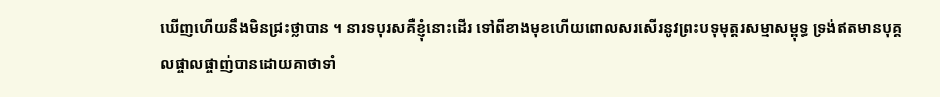ឃើញហើយនឹងមិនជ្រះថ្លាបាន ។ នារទបុរសគឺខ្ញុំនោះដើរ ទៅពីខាងមុខហើយពោលសរសើរនូវព្រះបទុមុត្តរសម្មាសម្ពុទ្ធ ទ្រង់ឥតមានបុគ្គលផ្ចាលផ្ចាញ់បានដោយគាថាទាំ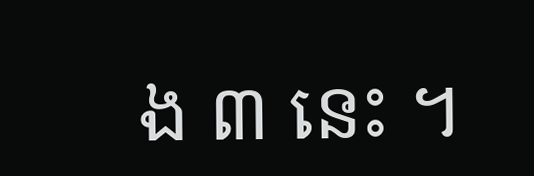ង ៣ នេះ ។